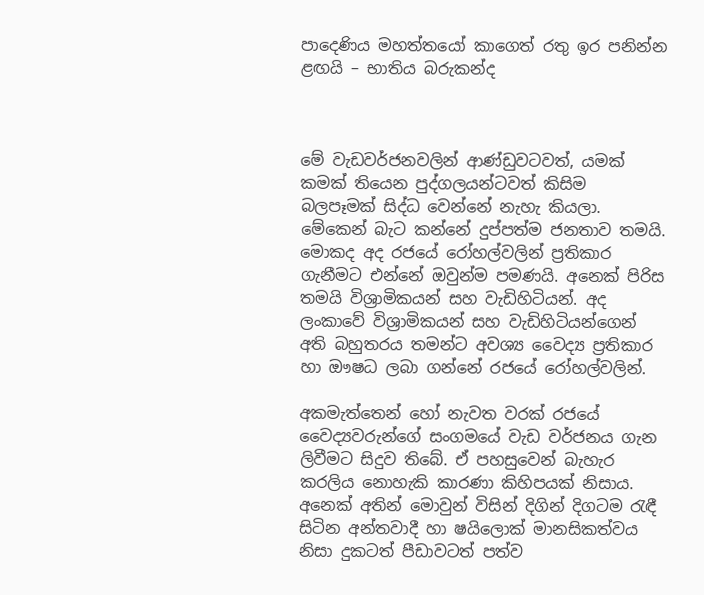පාදෙණිය මහත්තයෝ කාගෙත් රතු ඉර පනින්න ළඟයි – භාතිය බරුකන්ද



මේ වැඩවර්ජනවලින් ආණ්ඩුවටවත්, යමක් කමක් තියෙන පුද්ගලයන්ටවත් කිසිම බලපෑමක් සිද්ධ වෙන්නේ නැහැ කියලා. මේකෙන් බැට කන්නේ දුප්පත්ම ජනතාව තමයි. මොකද අද රජයේ රෝහල්වලින් ප්‍රතිකාර ගැනීමට එන්නේ ඔවුන්ම පමණයි. අනෙක් පිරිස තමයි විශ්‍රාමිකයන් සහ වැඩිහිටියන්. අද ලංකාවේ විශ්‍රාමිකයන් සහ වැඩිහිටියන්ගෙන් අති බහුතරය තමන්ට අවශ්‍ය වෛද්‍ය ප්‍රතිකාර හා ඖෂධ ලබා ගන්නේ රජයේ රෝහල්වලින්.

අකමැත්තෙන් හෝ නැවත වරක් රජයේ වෛද්‍යවරුන්ගේ සංගමයේ වැඩ වර්ජනය ගැන ලිවීමට සිදුව තිබේ. ඒ පහසුවෙන් බැහැර කරලිය නොහැකි කාරණා කිහිපයක් නිසාය. අනෙක් අතින් මොවුන් විසින් දිගින් දිගටම රැඳී සිටින අන්තවාදී හා ෂයිලොක් මානසිකත්වය නිසා දුකටත් පීඩාවටත් පත්ව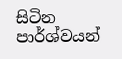සිටින පාර්ශ්වයන්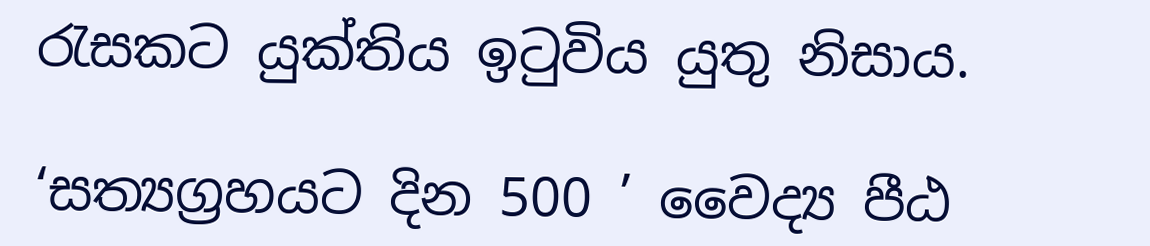රැසකට යුක්තිය ඉටුවිය යුතු නිසාය.

‘සත්‍යග්‍රහයට දින 500 ’ වෛද්‍ය පීඨ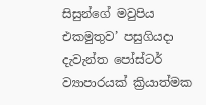සිසුන්ගේ මවුපිය එකමුතුව’ පසුගියදා දැවැන්ත පෝස්ටර් ව්‍යාපාරයක් ක්‍රියාත්මක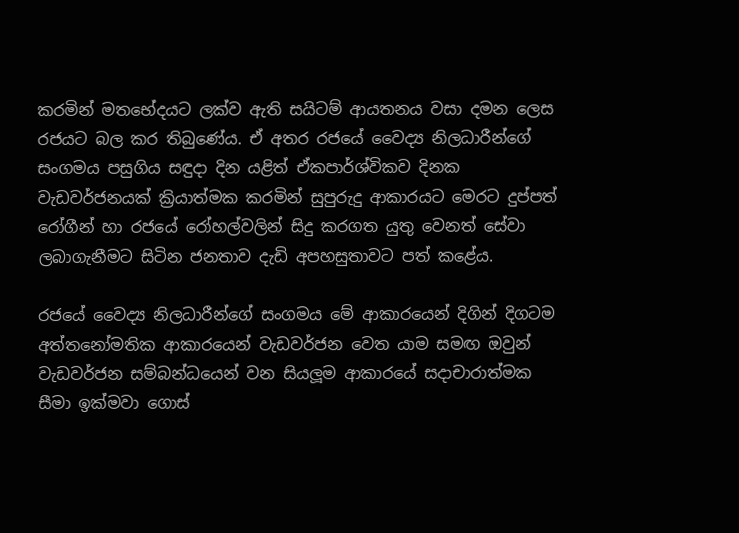කරමින් මතභේදයට ලක්ව ඇති සයිටම් ආයතනය වසා දමන ලෙස රජයට බල කර තිබුණේය. ඒ අතර රජයේ වෛද්‍ය නිලධාරීන්ගේ සංගමය පසුගිය සඳුදා දින යළිත් ඒකපාර්ශ්විකව දිනක වැඩවර්ජනයක් ක්‍රියාත්මක කරමින් සුපුරුදු ආකාරයට මෙරට දුප්පත් රෝගීන් හා රජයේ රෝහල්වලින් සිදු කරගත යුතු වෙනත් සේවා ලබාගැනීමට සිටින ජනතාව දැඩි අපහසුතාවට පත් කළේය.

රජයේ වෛද්‍ය නිලධාරීන්ගේ සංගමය මේ ආකාරයෙන් දිගින් දිගටම අත්තනෝමතික ආකාරයෙන් වැඩවර්ජන වෙත යාම සමඟ ඔවුන් වැඩවර්ජන සම්බන්ධයෙන් වන සියලූම ආකාරයේ සදාචාරාත්මක සීමා ඉක්මවා ගොස්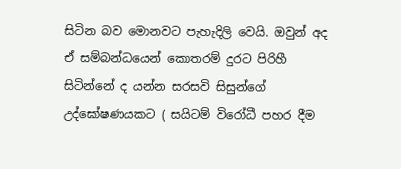සිටින බව මොනවට පැහැදිලි වෙයි. ඔවුන් අද ඒ සම්බන්ධයෙන් කොතරම් දුරට පිරිහී සිටින්නේ ද යන්න සරසවි සිසුන්ගේ උද්ඝෝෂණයකට ( සයිටම් විරෝධී පහර දීම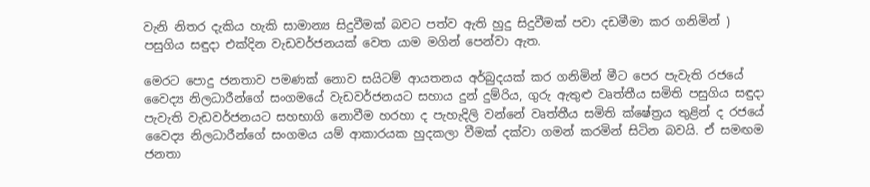වැනි නිතර දැකිය හැකි සාමාන්‍ය සිදුවීමක් බවට පත්ව ඇති හුදු සිදුවීමක් පවා දඩමීමා කර ගනිමින් ) පසුගිය සඳුදා එක්දින වැඩවර්ජනයක් වෙත යාම මගින් පෙන්වා ඇත.

මෙරට පොදු ජනතාව පමණක් නොව සයිටම් ආයතනය අර්බුදයක් කර ගනිමින් මීට පෙර පැවැති රජයේ වෛද්‍ය නිලධාරීන්ගේ සංගමයේ වැඩවර්ජනයට සහාය දුන් දුම්රිය, ගුරු ඇතුළු වෘත්තීය සමිති පසුගිය සඳුදා පැවැති වැඩවර්ජනයට සහභාගි නොවීම හරහා ද පැහැදිලි වන්නේ වෘත්තීය සමිති ක්ෂේත්‍රය තුළින් ද රජයේ වෛද්‍ය නිලධාරීන්ගේ සංගමය යම් ආකාරයක හුදකලා වීමක් දක්වා ගමන් කරමින් සිටින බවයි. ඒ සමඟම ජනතා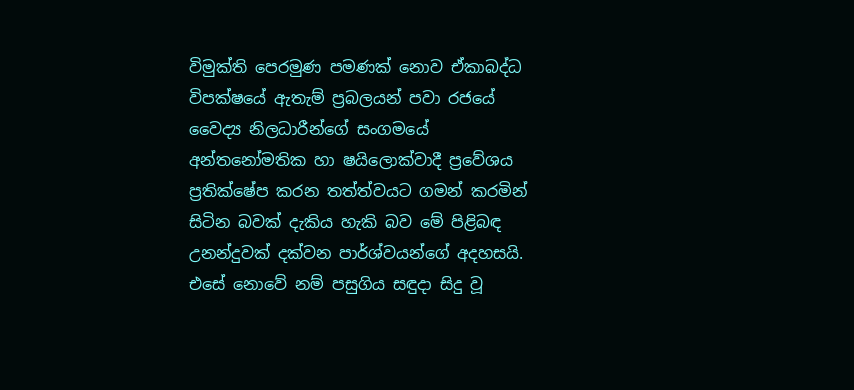විමුක්ති පෙරමුණ පමණක් නොව ඒකාබද්ධ විපක්ෂයේ ඇතැම් ප්‍රබලයන් පවා රජයේ වෛද්‍ය නිලධාරීන්ගේ සංගමයේ අන්තනෝමතික හා ෂයිලොක්වාදී ප්‍රවේශය ප්‍රතික්ෂේප කරන තත්ත්වයට ගමන් කරමින් සිටින බවක් දැකිය හැකි බව මේ පිළිබඳ උනන්දුවක් දක්වන පාර්ශ්වයන්ගේ අදහසයි. එසේ නොවේ නම් පසුගිය සඳුදා සිදු වූ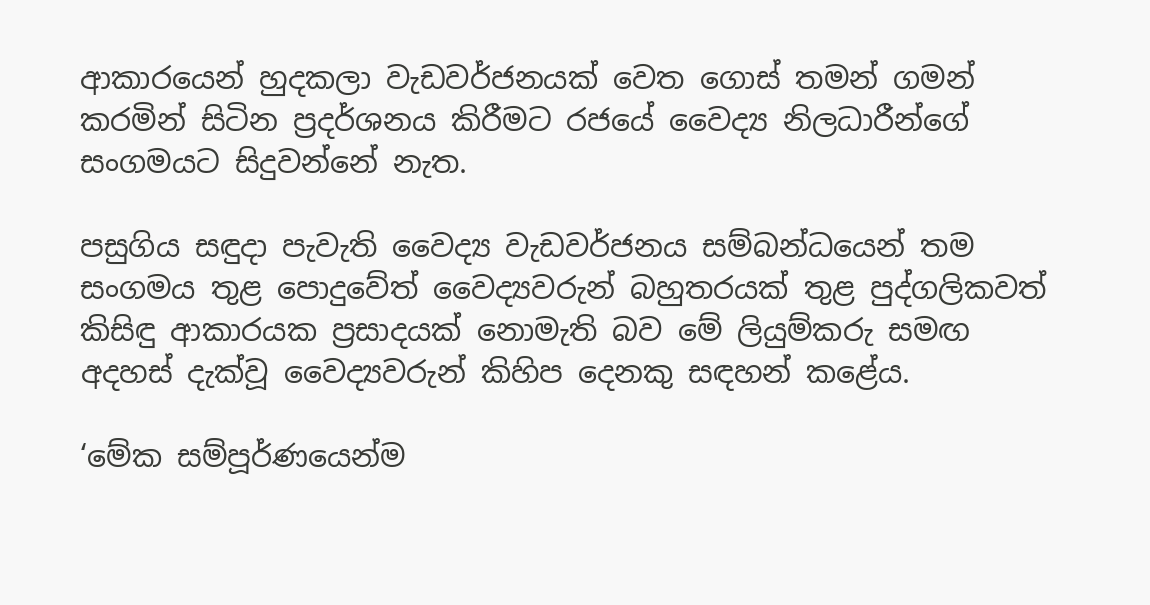ආකාරයෙන් හුදකලා වැඩවර්ජනයක් වෙත ගොස් තමන් ගමන් කරමින් සිටින ප්‍රදර්ශනය කිරීමට රජයේ වෛද්‍ය නිලධාරීන්ගේ සංගමයට සිදුවන්නේ නැත.

පසුගිය සඳුදා පැවැති වෛද්‍ය වැඩවර්ජනය සම්බන්ධයෙන් තම සංගමය තුළ පොදුවේත් වෛද්‍යවරුන් බහුතරයක් තුළ පුද්ගලිකවත් කිසිඳු ආකාරයක ප්‍රසාදයක් නොමැති බව මේ ලියුම්කරු සමඟ අදහස් දැක්වූ වෛද්‍යවරුන් කිහිප දෙනකු සඳහන් කළේය.

‘මේක සම්පූර්ණයෙන්ම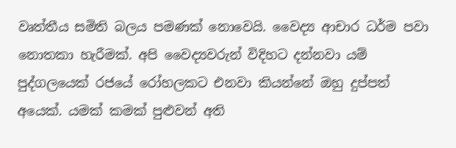වෘත්තීය සමිති බලය පමණක් නොවෙයි. වෛද්‍ය ආචාර ධර්ම පවා නොතකා හැරීමක්. අපි වෛද්‍යවරුන් විදිහට දන්නවා යම් පුද්ගලයෙක් රජයේ රෝහලකට එනවා කියන්නේ ඔහු දුප්පත් අයෙක්. යමක් කමක් පුළුවන් අති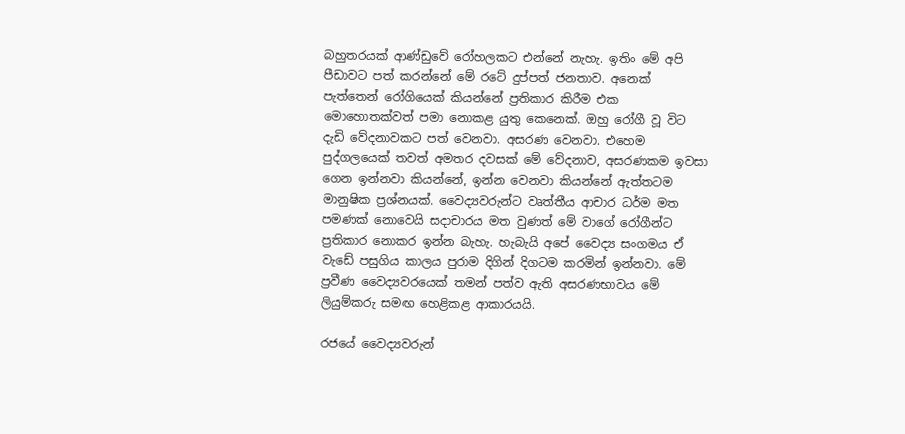බහුතරයක් ආණ්ඩුවේ රෝහලකට එන්නේ නැහැ. ඉතිං මේ අපි පීඩාවට පත් කරන්නේ මේ රටේ දුප්පත් ජනතාව. අනෙක් පැත්තෙන් රෝගියෙක් කියන්නේ ප්‍රතිකාර කිරීම එක මොහොතක්වත් පමා නොකළ යුතු කෙනෙක්. ඔහු රෝගී වූ විට දැඩි වේදනාවකට පත් වෙනවා. අසරණ වෙනවා. එහෙම පුද්ගලයෙක් තවත් අමතර දවසක් මේ වේදනාව, අසරණකම ඉවසා ගෙන ඉන්නවා කියන්නේ, ඉන්න වෙනවා කියන්නේ ඇත්තටම මානුෂික ප්‍රශ්නයක්. වෛද්‍යවරුන්ට වෘත්තීය ආචාර ධර්ම මත පමණක් නොවෙයි සදාචාරය මත වුණත් මේ වාගේ රෝගීන්ට ප්‍රතිකාර නොකර ඉන්න බැහැ. හැබැයි අපේ වෛද්‍ය සංගමය ඒ වැඩේ පසුගිය කාලය පුරාම දිගින් දිගටම කරමින් ඉන්නවා. මේ ප්‍රවීණ වෛද්‍යවරයෙක් තමන් පත්ව ඇති අසරණභාවය මේ ලියුම්කරු සමඟ හෙළිකළ ආකාරයයි.

රජයේ වෛද්‍යවරුන්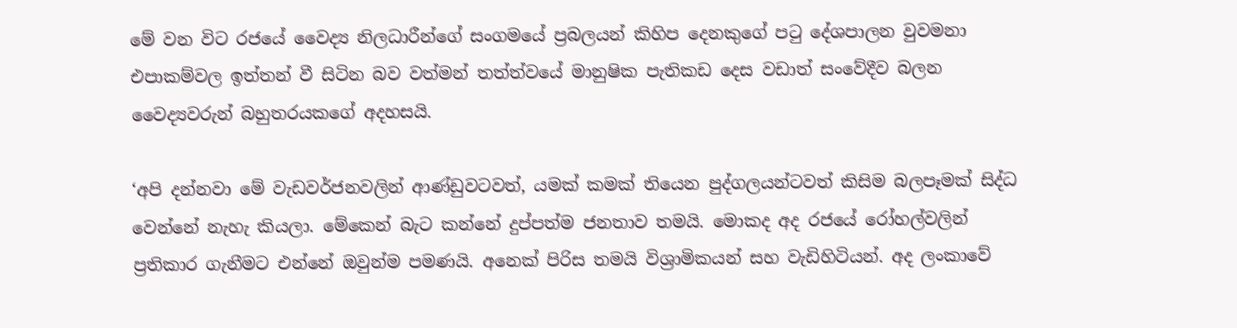මේ වන විට රජයේ වෛද්‍ය නිලධාරීන්ගේ සංගමයේ ප්‍රබලයන් කිහිප දෙනකුගේ පටු දේශපාලන වුවමනා එපාකම්වල ඉත්තන් වී සිටින බව වත්මන් තත්ත්වයේ මානුෂික පැතිකඩ දෙස වඩාත් සංවේදීව බලන වෛද්‍යවරුන් බහුතරයකගේ අදහසයි.

‘අපි දන්නවා මේ වැඩවර්ජනවලින් ආණ්ඩුවටවත්, යමක් කමක් තියෙන පුද්ගලයන්ටවත් කිසිම බලපෑමක් සිද්ධ වෙන්නේ නැහැ කියලා. මේකෙන් බැට කන්නේ දුප්පත්ම ජනතාව තමයි. මොකද අද රජයේ රෝහල්වලින් ප්‍රතිකාර ගැනීමට එන්නේ ඔවුන්ම පමණයි. අනෙක් පිරිස තමයි විශ්‍රාමිකයන් සහ වැඩිහිටියන්. අද ලංකාවේ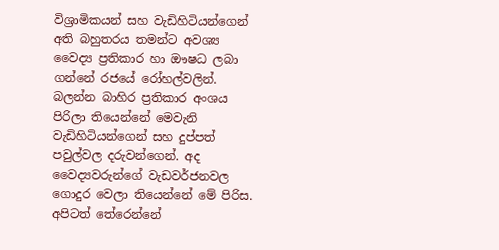විශ්‍රාමිකයන් සහ වැඩිහිටියන්ගෙන් අති බහුතරය තමන්ට අවශ්‍ය වෛද්‍ය ප්‍රතිකාර හා ඖෂධ ලබා ගන්නේ රජයේ රෝහල්වලින්. බලන්න බාහිර ප්‍රතිකාර අංශය පිරිලා තියෙන්නේ මෙවැනි වැඩිහිටියන්ගෙන් සහ දුප්පත් පවුල්වල දරුවන්ගෙන්. අද වෛද්‍යවරුන්ගේ වැඩවර්ජනවල ගොදුර වෙලා තියෙන්නේ මේ පිරිස. අපිටත් තේරෙන්නේ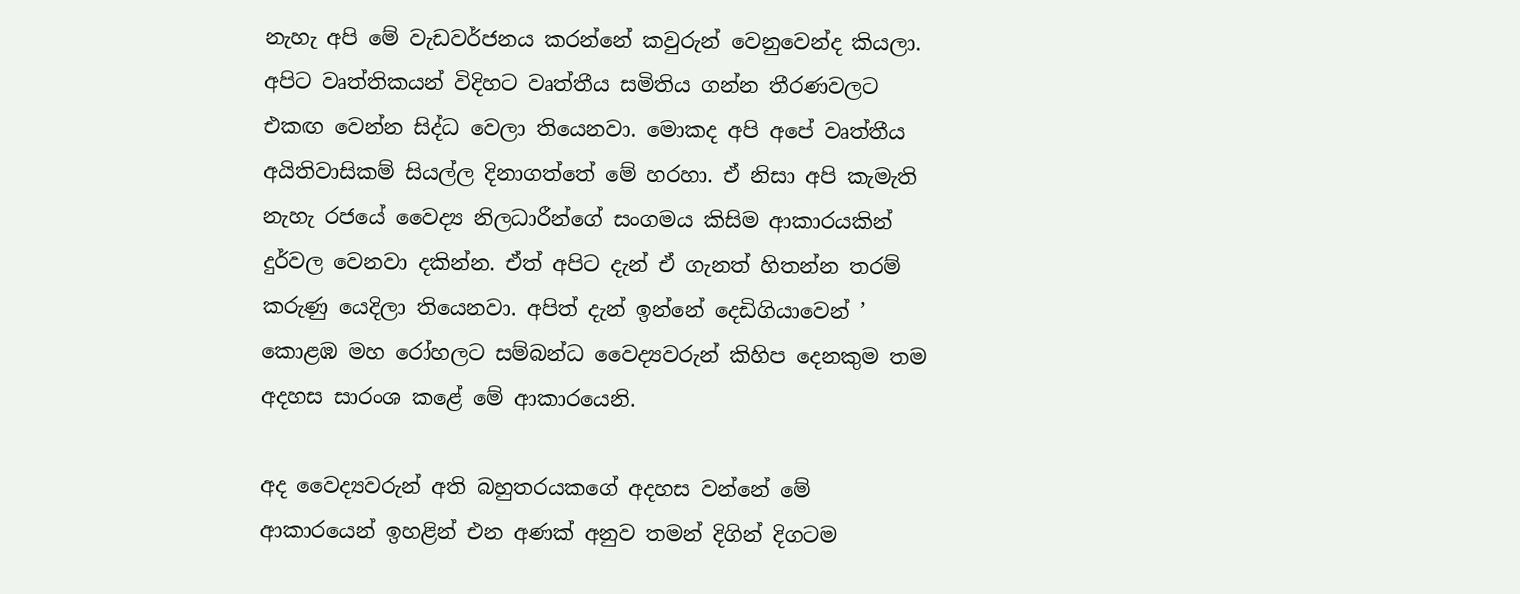නැහැ අපි මේ වැඩවර්ජනය කරන්නේ කවුරුන් වෙනුවෙන්ද කියලා. අපිට වෘත්තිකයන් විදිහට වෘත්තීය සමිතිය ගන්න තීරණවලට එකඟ වෙන්න සිද්ධ වෙලා තියෙනවා. මොකද අපි අපේ වෘත්තීය අයිතිවාසිකම් සියල්ල දිනාගත්තේ මේ හරහා. ඒ නිසා අපි කැමැති නැහැ රජයේ වෛද්‍ය නිලධාරීන්ගේ සංගමය කිසිම ආකාරයකින් දුර්වල වෙනවා දකින්න. ඒත් අපිට දැන් ඒ ගැනත් හිතන්න තරම් කරුණු යෙදිලා තියෙනවා. අපිත් දැන් ඉන්නේ දෙඩිගියාවෙන් ’ කොළඹ මහ රෝහලට සම්බන්ධ වෛද්‍යවරුන් කිහිප දෙනකුම තම අදහස සාරංශ කළේ මේ ආකාරයෙනි.

අද වෛද්‍යවරුන් අති බහුතරයකගේ අදහස වන්නේ මේ ආකාරයෙන් ඉහළින් එන අණක් අනුව තමන් දිගින් දිගටම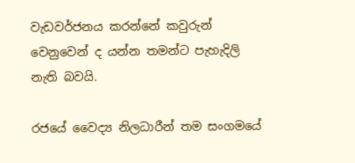වැඩවර්ජනය කරන්නේ කවුරුන් වෙනුවෙන් ද යන්න තමන්ට පැහැදිලි නැති බවයි.

රජයේ වෛද්‍ය නිලධාරීන් තම සංගමයේ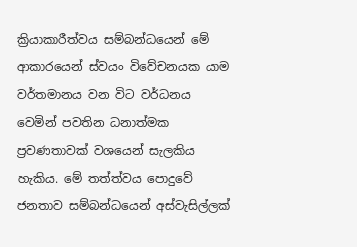ක්‍රියාකාරීත්වය සම්බන්ධයෙන් මේ ආකාරයෙන් ස්වයං විවේචනයක යාම වර්තමානය වන විට වර්ධනය වෙමින් පවතින ධනාත්මක ප්‍රවණතාවක් වශයෙන් සැලකිය හැකිය. මේ තත්ත්වය පොදුවේ ජනතාව සම්බන්ධයෙන් අස්වැසිල්ලක්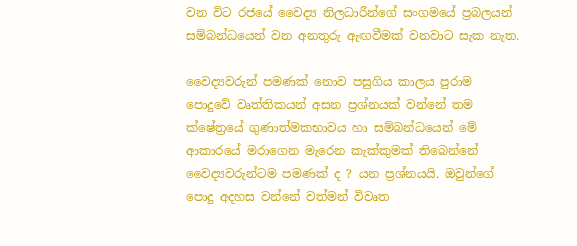වන විට රජයේ වෛද්‍ය නිලධාරීන්ගේ සංගමයේ ප්‍රබලයන් සම්බන්ධයෙන් වන අනතුරු ඇඟවීමක් වනවාට සැක නැත.

වෛද්‍යවරුන් පමණක් නොව පසුගිය කාලය පුරාම පොදුවේ වෘත්තිකයන් අසන ප්‍රශ්නයක් වන්නේ තම ක්ෂේත්‍රයේ ගුණාත්මකභාවය හා සම්බන්ධයෙන් මේ ආකාරයේ මරාගෙන මැරෙන කැක්කුමක් තිබෙන්නේ වෛද්‍යවරුන්ටම පමණක් ද ? යන ප්‍රශ්නයයි. ඔවුන්ගේ පොදු අදහස වන්නේ වත්මන් විවෘත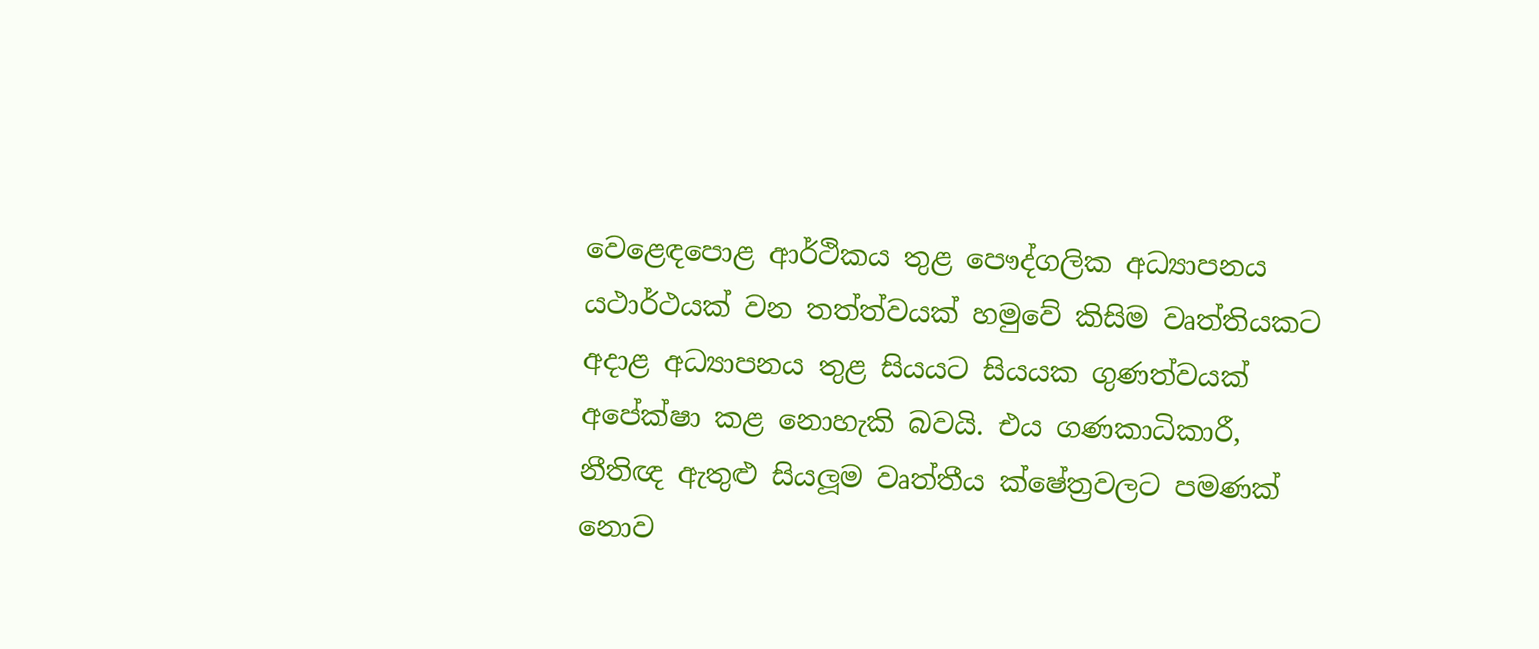වෙළෙඳපොළ ආර්ථිකය තුළ පෞද්ගලික අධ්‍යාපනය යථාර්ථයක් වන තත්ත්වයක් හමුවේ කිසිම වෘත්තියකට අදාළ අධ්‍යාපනය තුළ සියයට සියයක ගුණත්වයක් අපේක්ෂා කළ නොහැකි බවයි. එය ගණකාධිකාරී, නීතිඥ ඇතුළු සියලූම වෘත්තීය ක්ෂේත්‍රවලට පමණක් නොව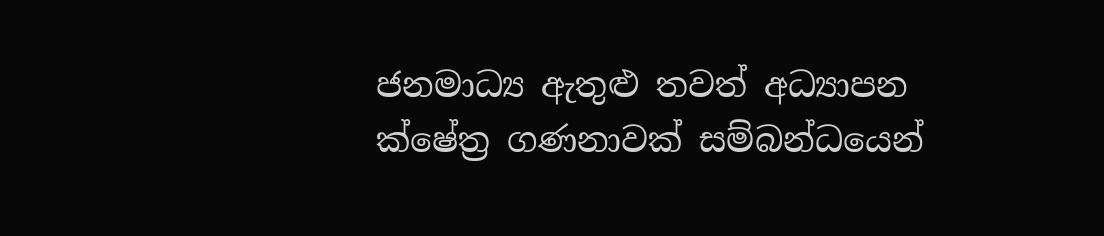ජනමාධ්‍ය ඇතුළු තවත් අධ්‍යාපන ක්ෂේත්‍ර ගණනාවක් සම්බන්ධයෙන්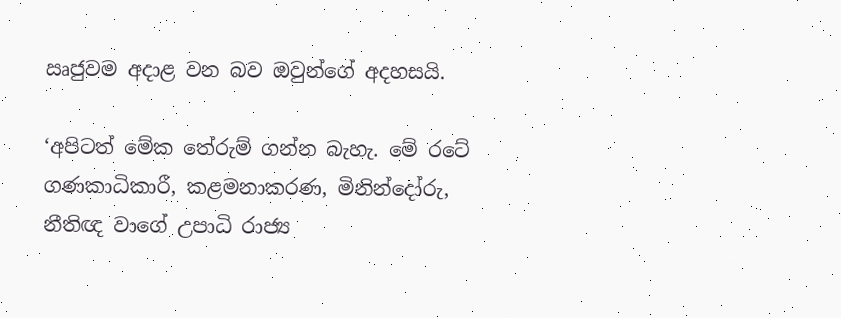ඍජුවම අදාළ වන බව ඔවුන්ගේ අදහසයි.

‘අපිටත් මේක තේරුම් ගන්න බැහැ. මේ රටේ ගණකාධිකාරී, කළමනාකරණ, මිනින්දෝරු, නීතිඥ වාගේ උපාධි රාජ්‍ය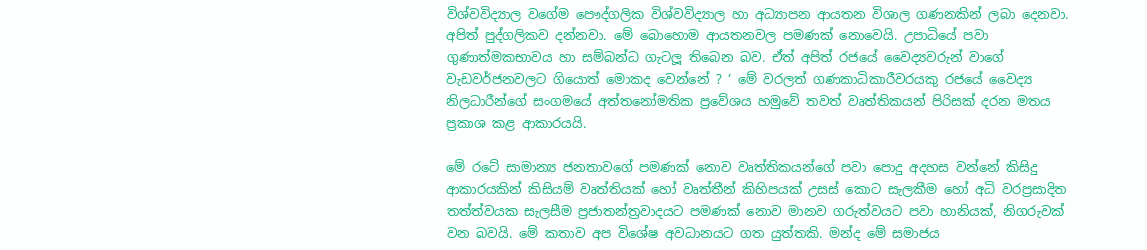විශ්වවිද්‍යාල වගේම පෞද්ගලික විශ්වවිද්‍යාල හා අධ්‍යාපන ආයතන විශාල ගණනකින් ලබා දෙනවා. අපිත් පුද්ගලිකව දන්නවා. මේ බොහොම ආයතනවල පමණක් නොවෙයි. උපාධියේ පවා ගුණාත්මකභාවය හා සම්බන්ධ ගැටලූ තිබෙන බව. ඒත් අපිත් රජයේ වෛද්‍යවරුන් වාගේ වැඩවර්ජනවලට ගියොත් මොකද වෙන්නේ ? ’ මේ වරලත් ගණකාධිකාරීවරයකු රජයේ වෛද්‍ය නිලධාරීන්ගේ සංගමයේ අත්තනෝමතික ප්‍රවේශය හමුවේ තවත් වෘත්තිකයන් පිරිසක් දරන මතය ප්‍රකාශ කළ ආකාරයයි.

මේ රටේ සාමාන්‍ය ජනතාවගේ පමණක් නොව වෘත්තිකයන්ගේ පවා පොදු අදහස වන්නේ කිසිදු ආකාරයකින් කිසියම් වෘත්තියක් හෝ වෘත්තීන් කිහිපයක් උසස් කොට සැලකීම හෝ අධි වරප්‍රසාදිත තත්ත්වයක සැලසීම ප්‍රජාතන්ත්‍රවාදයට පමණක් නොව මානව ගරුත්වයට පවා හානියක්, නිගරුවක් වන බවයි. මේ කතාව අප විශේෂ අවධානයට ගත යුත්තකි. මන්ද මේ සමාජය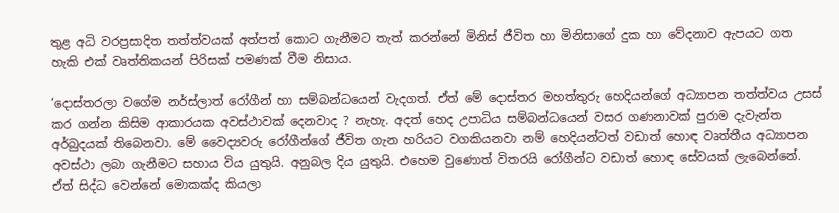තුළ අධි වරප්‍රසාදිත තත්ත්වයක් අත්පත් කොට ගැනීමට තැත් කරන්නේ මිනිස් ජීවිත හා මිනිසාගේ දුක හා වේදනාව ඇපයට ගත හැකි එක් වෘත්තිකයන් පිරිසක් පමණක් වීම නිසාය.

‘දොස්තරලා වගේම නර්ස්ලාත් රෝගීන් හා සම්බන්ධයෙන් වැදගත්. ඒත් මේ දොස්තර මහත්තුරු හෙදියන්ගේ අධ්‍යාපන තත්ත්වය උසස් කර ගන්න කිසිම ආකාරයක අවස්ථාවක් දෙනවාද ? නැහැ. අදත් හෙද උපාධිය සම්බන්ධයෙන් වසර ගණනාවක් පුරාම දැවැන්ත අර්බුදයක් තිබෙනවා. මේ වෛද්‍යවරු රෝගීන්ගේ ජීවිත ගැන හරියට වගකියනවා නම් හෙදියන්ටත් වඩාත් හොඳ වෘත්තීය අධ්‍යාපන අවස්ථා ලබා ගැනීමට සහාය විය යුතුයි. අනුබල දිය යුතුයි. එහෙම වුණොත් විතරයි රෝගීන්ට වඩාත් හොඳ සේවයක් ලැබෙන්නේ. ඒත් සිද්ධ වෙන්නේ මොකක්ද කියලා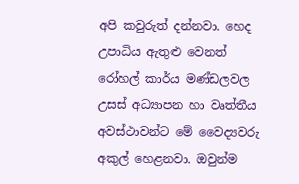අපි කවුරුත් දන්නවා. හෙද උපාධිය ඇතුළු වෙනත් රෝහල් කාර්ය මණ්ඩලවල උසස් අධ්‍යාපන හා වෘත්තීය අවස්ථාවන්ට මේ වෛද්‍යවරු අකුල් හෙළනවා. ඔවුන්ම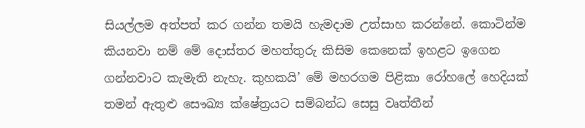සියල්ලම අත්පත් කර ගන්න තමයි හැමදාම උත්සාහ කරන්නේ. කොටින්ම කියනවා නම් මේ දොස්තර මහත්තුරු කිසිම කෙනෙක් ඉහළට ඉගෙන ගන්නවාට කැමැති නැහැ. කුහකයි’ මේ මහරගම පිළිකා රෝහලේ හෙදියක් තමන් ඇතුළු සෞඛ්‍ය ක්ෂේත්‍රයට සම්බන්ධ සෙසු වෘත්තීන්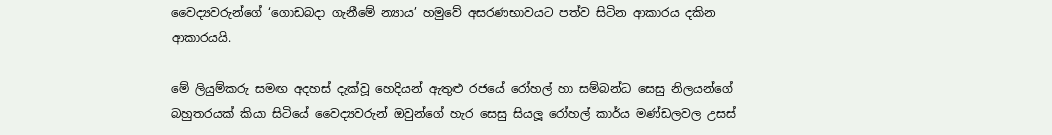වෛද්‍යවරුන්ගේ ‘ගොඩබදා ගැනීමේ න්‍යාය’ හමුවේ අසරණභාවයට පත්ව සිටින ආකාරය දකින ආකාරයයි.

මේ ලියුම්කරු සමඟ අදහස් දැක්වූ හෙදියන් ඇතුළු රජයේ රෝහල් හා සම්බන්ධ සෙසු නිලයන්ගේ බහුතරයක් කියා සිටියේ වෛද්‍යවරුන් ඔවුන්ගේ හැර සෙසු සියලූ රෝහල් කාර්ය මණ්ඩලවල උසස්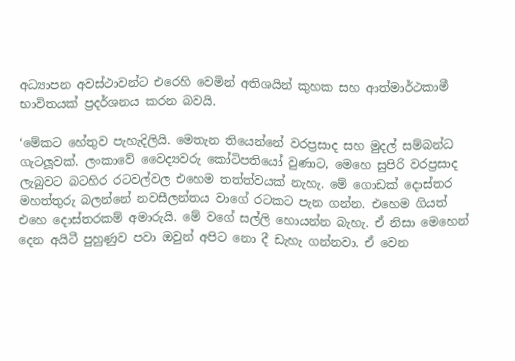අධ්‍යාපන අවස්ථාවන්ට එරෙහි වෙමින් අතිශයින් කුහක සහ ආත්මාර්ථකාමී භාවිතයක් ප්‍රදර්ශනය කරන බවයි.

‘මේකට හේතුව පැහැදිලියි. මෙතැන තියෙන්නේ වරප්‍රසාද සහ මුදල් සම්බන්ධ ගැටලූවක්. ලංකාවේ වෛද්‍යවරු කෝටිපතියෝ වුණාට, මෙහෙ සුපිරි වරප්‍රසාද ලැබුවට බටහිර රටවල්වල එහෙම තත්ත්වයක් නැහැ. මේ ගොඩක් දොස්තර මහත්තුරු බලන්නේ නවසීලන්තය වාගේ රටකට පැන ගන්න. එහෙම ගියත් එහෙ දොස්තරකම් අමාරුයි. මේ වගේ සල්ලි හොයන්න බැහැ. ඒ නිසා මෙහෙන් දෙන අයිටී පුහුණුව පවා ඔවුන් අපිට නො දී ඩැහැ ගන්නවා. ඒ වෙන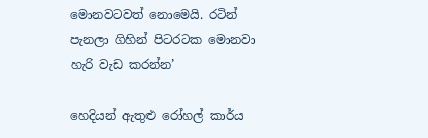මොනවටවත් නොමෙයි. රටින් පැනලා ගිහින් පිටරටක මොනවා හැරි වැඩ කරන්න’

හෙදියන් ඇතුළු රෝහල් කාර්ය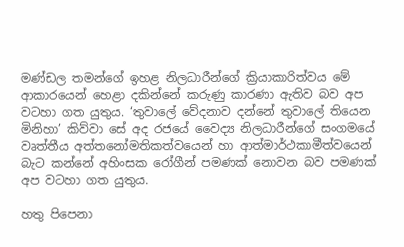මණ්ඩල තමන්ගේ ඉහළ නිලධාරීන්ගේ ක්‍රියාකාරිත්වය මේ ආකාරයෙන් හෙළා දකින්නේ කරුණු කාරණා ඇතිව බව අප වටහා ගත යුතුය. ‘තුවාලේ වේදනාව දන්නේ තුවාලේ තියෙන මිනිහා’ කිව්වා සේ අද රජයේ වෛද්‍ය නිලධාරීන්ගේ සංගමයේ වෘත්තීය අත්තනෝමතිකත්වයෙන් හා ආත්මාර්ථකාමීත්වයෙන් බැට කන්නේ අහිංසක රෝගීන් පමණක් නොවන බව පමණක් අප වටහා ගත යුතුය.

හතු පිපෙනා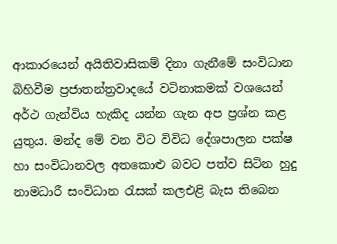ආකාරයෙන් අයිතිවාසිකම් දිනා ගැනීමේ සංවිධාන බිහිවීම ප්‍රජාතන්ත්‍රවාදයේ වටිනාකමක් වශයෙන් අර්ථ ගැන්විය හැකිද යන්න ගැන අප ප්‍රශ්න කළ යුතුය. මන්ද මේ වන විට විවිධ දේශපාලන පක්ෂ හා සංවිධානවල අතකොළු බවට පත්ව සිටින හුදු නාමධාරී සංවිධාන රැසක් කලඑළි බැස තිබෙන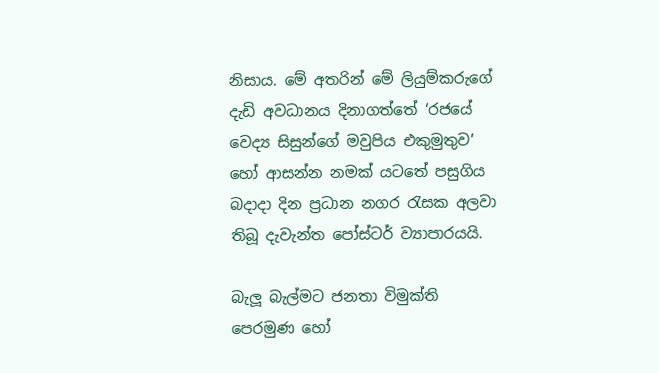නිසාය. මේ අතරින් මේ ලියුම්කරුගේ දැඩි අවධානය දිනාගත්තේ ‘රජයේ වෙද්‍ය සිසුන්ගේ මවුපිය එකුමුතුව’ හෝ ආසන්න නමක් යටතේ පසුගිය බදාදා දින ප්‍රධාන නගර රැසක අලවා තිබූ දැවැන්ත පෝස්ටර් ව්‍යාපාරයයි.

බැලූ බැල්මට ජනතා විමුක්ති පෙරමුණ හෝ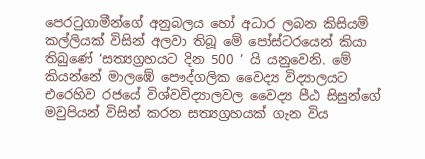පෙරටුගාමීන්ගේ අනුබලය හෝ අධාර ලබන කිසියම් කල්ලියක් විසින් අලවා තිබූ මේ පෝස්ටරයෙන් කියා තිබුණේ ‘සත්‍යග්‍රහයට දින 500 ’ යි යනුවෙනි. මේ කියන්නේ මාලඹේ පෞද්ගලික වෛද්‍ය විද්‍යාලයට එරෙහිව රජයේ විශ්වවිද්‍යාලවල වෛද්‍ය පීඨ සිසුන්ගේ මවුපියන් විසින් කරන සත්‍යග්‍රහයක් ගැන විය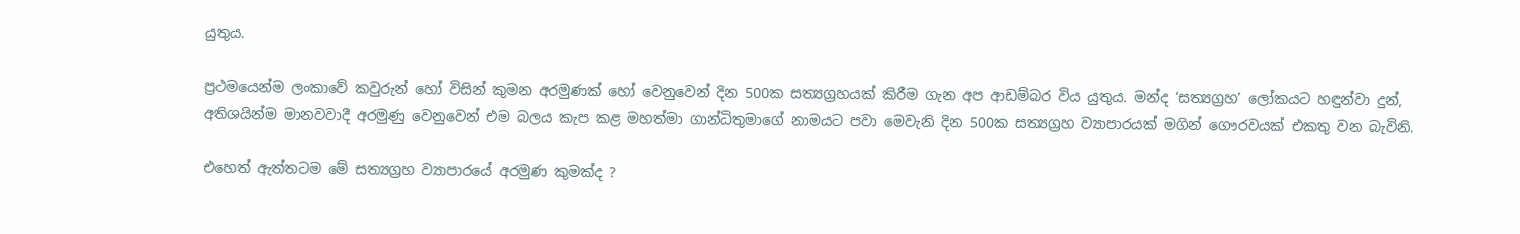යුතුය.

ප්‍රථමයෙන්ම ලංකාවේ කවුරුන් හෝ විසින් කුමන අරමුණක් හෝ වෙනුවෙන් දින 500ක සත්‍යග්‍රහයක් කිරීම ගැන අප ආඩම්බර විය යුතුය. මන්ද ‘සත්‍යග්‍රහ’ ලෝකයට හඳුන්වා දුන්, අතිශයින්ම මානවවාදී අරමුණු වෙනුවෙන් එම බලය කැප කළ මහත්මා ගාන්ධිතුමාගේ නාමයට පවා මෙවැනි දින 500ක සත්‍යග්‍රහ ව්‍යාපාරයක් මගින් ගෞරවයක් එකතු වන බැවිනි.

එහෙත් ඇත්තටම මේ සත්‍යග්‍රහ ව්‍යාපාරයේ අරමුණ කුමක්ද ?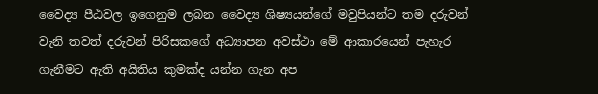වෛද්‍ය පීඨවල ඉගෙනුම ලබන වෛද්‍ය ශිෂ්‍යයන්ගේ මවුපියන්ට තම දරුවන් වැනි තවත් දරුවන් පිරිසකගේ අධ්‍යාපන අවස්ථා මේ ආකාරයෙන් පැහැර ගැනීමට ඇති අයිතිය කුමක්ද යන්න ගැන අප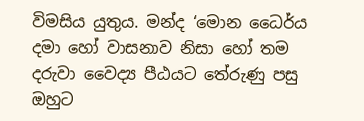විමසිය යුතුය. මන්ද ‘මොන ධෛර්ය දමා හෝ වාසනාව නිසා හෝ තම දරුවා වෛද්‍ය පීඨයට තේරුණු පසු ඔහුට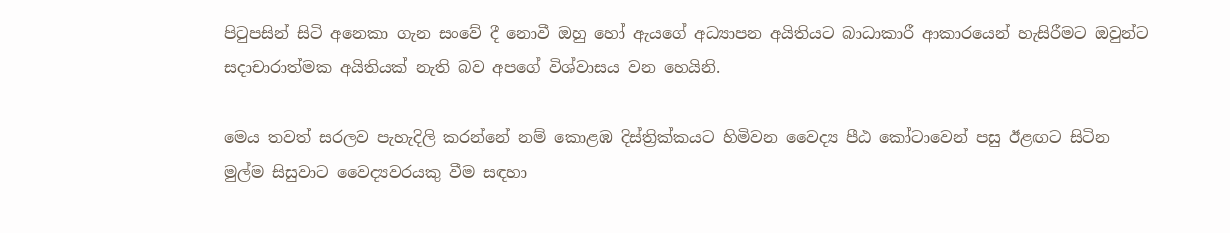පිටුපසින් සිටි අනෙකා ගැන සංවේ දී නොවී ඔහු හෝ ඇයගේ අධ්‍යාපන අයිතියට බාධාකාරී ආකාරයෙන් හැසිරීමට ඔවුන්ට සදාචාරාත්මක අයිතියක් නැති බව අපගේ විශ්වාසය වන හෙයිනි.

මෙය තවත් සරලව පැහැදිලි කරන්නේ නම් කොළඹ දිස්ත්‍රික්කයට හිමිවන වෛද්‍ය පීඨ කෝටාවෙන් පසු ඊළඟට සිටින මුල්ම සිසුවාට වෛද්‍යවරයකු වීම සඳහා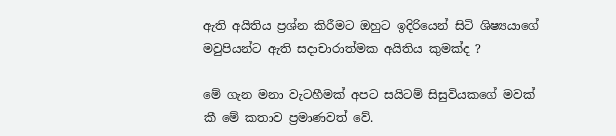ඇති අයිතිය ප්‍රශ්න කිරීමට ඔහුට ඉදිරියෙන් සිටි ශිෂ්‍යයාගේ මවුපියන්ට ඇති සදාචාරාත්මක අයිතිය කුමක්ද ?

මේ ගැන මනා වැටහීමක් අපට සයිටම් සිසුවියකගේ මවක් කී මේ කතාව ප්‍රමාණවත් වේ.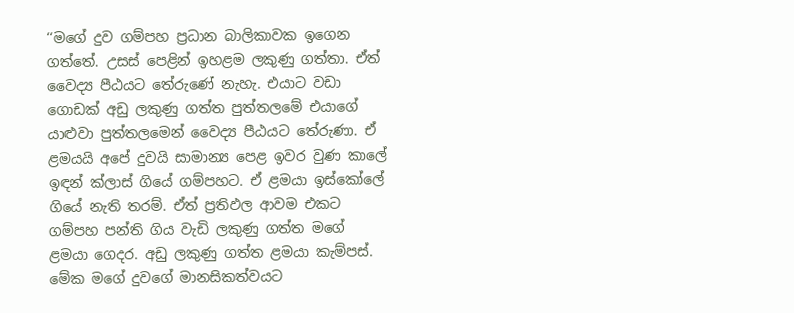‘‘මගේ දුව ගම්පහ ප්‍රධාන බාලිකාවක ඉගෙන ගත්තේ. උසස් පෙළින් ඉහළම ලකුණු ගත්තා. ඒත් වෛද්‍ය පීඨයට තේරුණේ නැහැ. එයාට වඩා ගොඩක් අඩු ලකුණු ගත්ත පුත්තලමේ එයාගේ යාළුවා පුත්තලමෙන් වෛද්‍ය පීඨයට තේරුණා. ඒ ළමයයි අපේ දුවයි සාමාන්‍ය පෙළ ඉවර වුණ කාලේ ඉඳන් ක්ලාස් ගියේ ගම්පහට. ඒ ළමයා ඉස්කෝලේ ගියේ නැති තරම්. ඒත් ප්‍රතිඵල ආවම එකට ගම්පහ පන්ති ගිය වැඩි ලකුණු ගත්ත මගේ ළමයා ගෙදර. අඩු ලකුණු ගත්ත ළමයා කැම්පස්. මේක මගේ දුවගේ මානසිකත්වයට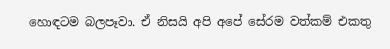හොඳටම බලපෑවා. ඒ නිසයි අපි අපේ සේරම වත්කම් එකතු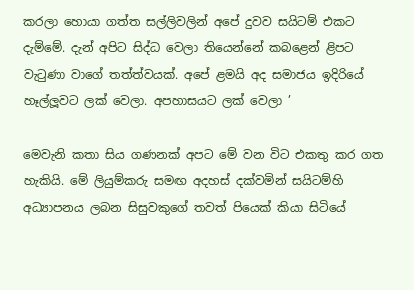කරලා හොයා ගත්ත සල්ලිවලින් අපේ දුවව සයිටම් එකට දැම්මේ. දැන් අපිට සිද්ධ වෙලා තියෙන්නේ කබළෙන් ළිපට වැටුණා වාගේ තත්ත්වයක්. අපේ ළමයි අද සමාජය ඉදිරියේ හෑල්ලූවට ලක් වෙලා. අපහාසයට ලක් වෙලා ’

මෙවැනි කතා සිය ගණනක් අපට මේ වන විට එකතු කර ගත හැකියි. මේ ලියුම්කරු සමඟ අදහස් දක්වමින් සයිටම්හි අධ්‍යාපනය ලබන සිසුවකුගේ තවත් පියෙක් කියා සිටියේ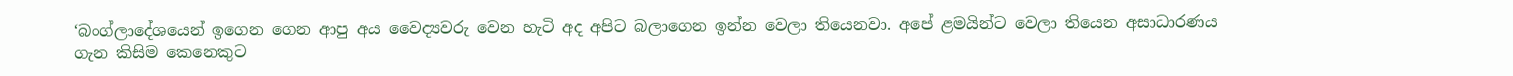‘බංග්ලාදේශයෙන් ඉගෙන ගෙන ආපු අය වෛද්‍යවරු වෙන හැටි අද අපිට බලාගෙන ඉන්න වෙලා තියෙනවා. අපේ ළමයින්ට වෙලා තියෙන අසාධාරණය ගැන කිසිම කෙනෙකුට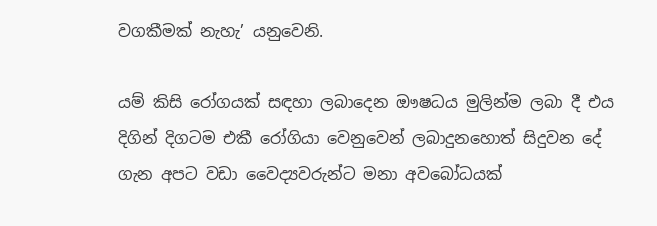වගකීමක් නැහැ’ යනුවෙනි.

යම් කිසි රෝගයක් සඳහා ලබාදෙන ඖෂධය මුලින්ම ලබා දී එය දිගින් දිගටම එකී රෝගියා වෙනුවෙන් ලබාදුනහොත් සිදුවන දේ ගැන අපට වඩා වෛද්‍යවරුන්ට මනා අවබෝධයක්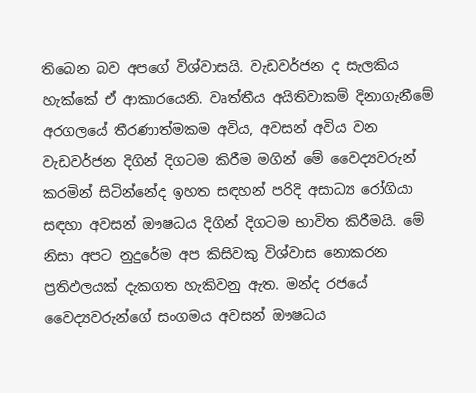තිබෙන බව අපගේ විශ්වාසයි. වැඩවර්ජන ද සැලකිය හැක්කේ ඒ ආකාරයෙනි. වෘත්තීය අයිතිවාකම් දිනාගැනීමේ අරගලයේ තීරණාත්මකම අවිය, අවසන් අවිය වන වැඩවර්ජන දිගින් දිගටම කිරීම මගින් මේ වෛද්‍යවරුන් කරමින් සිටින්නේද ඉහත සඳහන් පරිදි අසාධ්‍ය රෝගියා සඳහා අවසන් ඖෂධය දිගින් දිගටම භාවිත කිරීමයි. මේ නිසා අපට නුදුරේම අප කිසිවකු විශ්වාස නොකරන ප්‍රතිඵලයක් දැකගත හැකිවනු ඇත. මන්ද රජයේ වෛද්‍යවරුන්ගේ සංගමය අවසන් ඖෂධය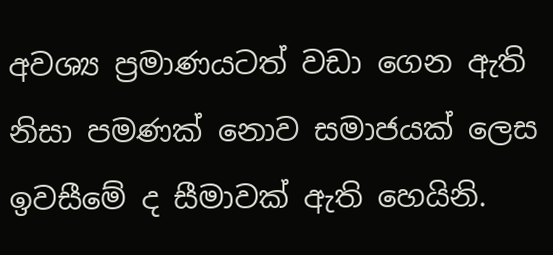අවශ්‍ය ප්‍රමාණයටත් වඩා ගෙන ඇති නිසා පමණක් නොව සමාජයක් ලෙස ඉවසීමේ ද සීමාවක් ඇති හෙයිනි.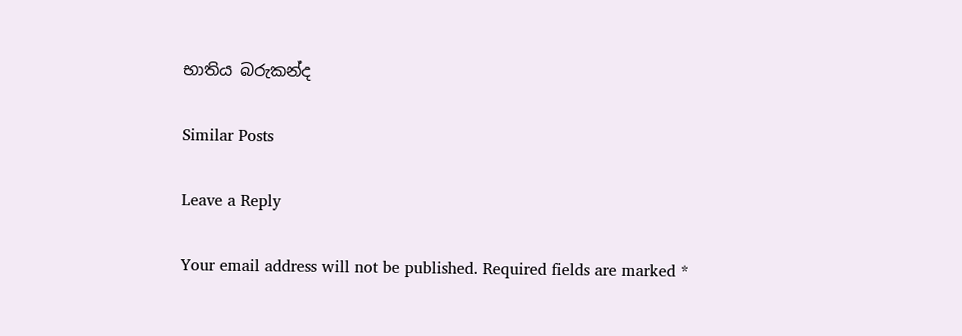භාතිය බරුකන්ද

Similar Posts

Leave a Reply

Your email address will not be published. Required fields are marked *